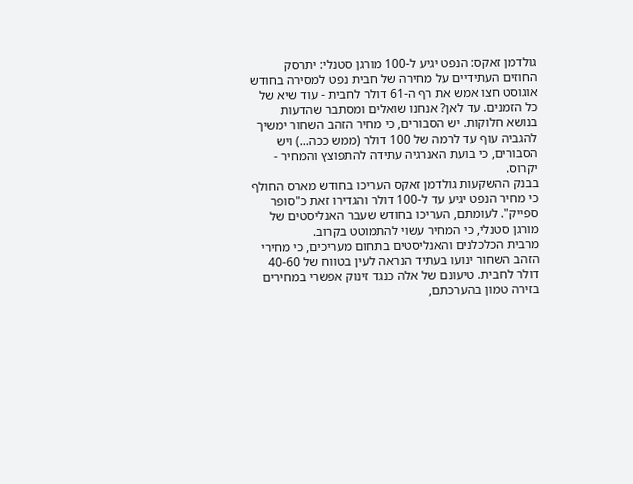גולדמן זאקס: הנפט יגיע ל-100 מורגן סטנלי: יתרסק
החוזים העתידיים על מחירה של חבית נפט למסירה בחודש אוגוסט חצו אמש את רף ה-61 דולר לחבית - עוד שיא של כל הזמנים. עד לאן? אנחנו שואלים ומסתבר שהדעות בנושא חלוקות. יש הסבורים, כי מחיר הזהב השחור ימשיך להגביה עוף עד לרמה של 100 דולר (ממש ככה...) ויש הסבורים, כי בועת האנרגיה עתידה להתפוצץ והמחיר - יקרוס.
בבנק ההשקעות גולדמן זאקס העריכו בחודש מארס החולף כי מחיר הנפט יגיע עד ל-100 דולר והגדירו זאת כ"סופר ספייק". לעומתם, העריכו בחודש שעבר האנליסטים של מורגן סטנלי, כי המחיר עשוי להתמוטט בקרוב.
מרבית הכלכלנים והאנליסטים בתחום מעריכים, כי מחירי הזהב השחור ינועו בעתיד הנראה לעין בטווח של 40-60 דולר לחבית. טיעונם של אלה כנגד זינוק אפשרי במחירים בזירה טמון בהערכתם,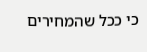כי ככל שהמחירים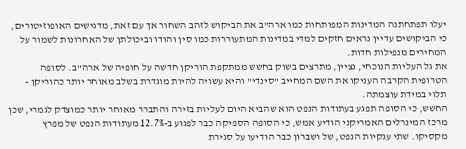יעלו תפתחתנה המדינות המפותחות כמו ארה"ב את הביקוש לזהב השחור אך עם זאת, מדגישים האופוזיטורים, כי הביקושים עדיין נראים חזקים למדי במדינות המתעוררות כמו סין והודו וביכולתן של האחרונות לשמור על המחירים מנפילות חדות.
את גל העליות הנוכחי, נציין, מתרצים בשוק בחשש ממתקפת הוריקן חדשה על חופיה של ארה"ב. לסופה הטרופית הקרבה העניקו את השם המחייב "סינדי" והיא עשויה להיות מוגדרת בשלב מאוחר יותר כהוריקן - תלוי במידת עוצמתה.
החשש, כי הסופה תפגע בעתודות הנפט הוא שהביא היום לעליות בזירה והתברר מאוחר יותר כמוצדק לגמרי, שכן מרכז המינרלים האמריקני הודיע אמש, כי הסופה הספיקה כבר לפגוע ב-12.7% מעתודות הנפט של מפרץ מקסיקו. שתי ענקיות הנפט, של ושברון כבר הודיעו על סגירת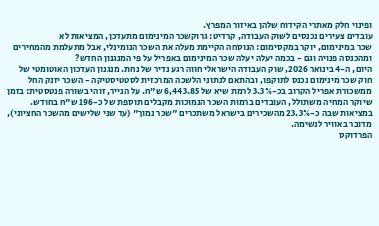ופינוי חלק מאתרי הקידוח שלהן באיזור המפרץ.
עובדים צעירים נכנסים לשוק העבודה, קרדיט: גרוקשכר המינימום מתעדכן, המציאות לא
שכר במינימום, יוקר במקסימום: הנוסחה הקיימת מעלה את השכר הנומינלי, אבל מתעלמת מהמחירים ומהכנסה פנויה וגם - בכמה יעלה יעלה שכר המינימום באפריל על פי המנגנון החדש?
היום, ה-4 בינואר 2026, שוק העבודה הישראלי חווה רגע נדיר של נחת. מנגנון העדכון האוטומטי של חוק שכר מינימום נכנס לתוקפו, ובהתאם לנתוני הלשכה המרכזית לסטטיסטיקה - השכר יזנק החל ממשכורת אפריל הקרוב בכ-3.3% לרמת שיא של 6,443.85 ש"ח. על הנייר, זוהי בשורה פנטסטית: בזמן שיוקר המחיה משתולל, העובדים ברמות השכר הנמוכות מקבלים תוספת של כ-196 ש"ח בחודש. במציאות שבה כ-23.3% מהשכירים בישראל משתכרים "שכר נמוך" (עד שני שלישים מהשכר החציוני), מדובר באוויר לנשימה.
הפרדוקס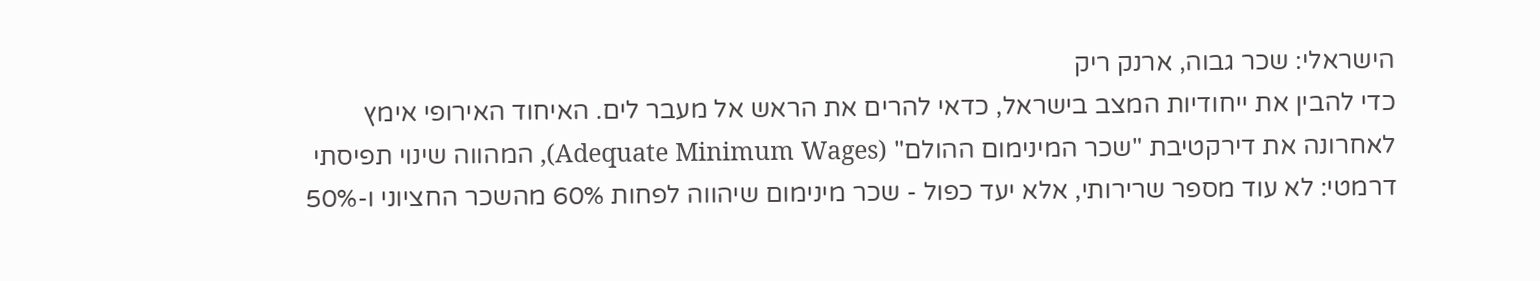הישראלי: שכר גבוה, ארנק ריק
כדי להבין את ייחודיות המצב בישראל, כדאי להרים את הראש אל מעבר לים. האיחוד האירופי אימץ לאחרונה את דירקטיבת "שכר המינימום ההולם" (Adequate Minimum Wages), המהווה שינוי תפיסתי דרמטי: לא עוד מספר שרירותי, אלא יעד כפול - שכר מינימום שיהווה לפחות 60% מהשכר החציוני ו-50%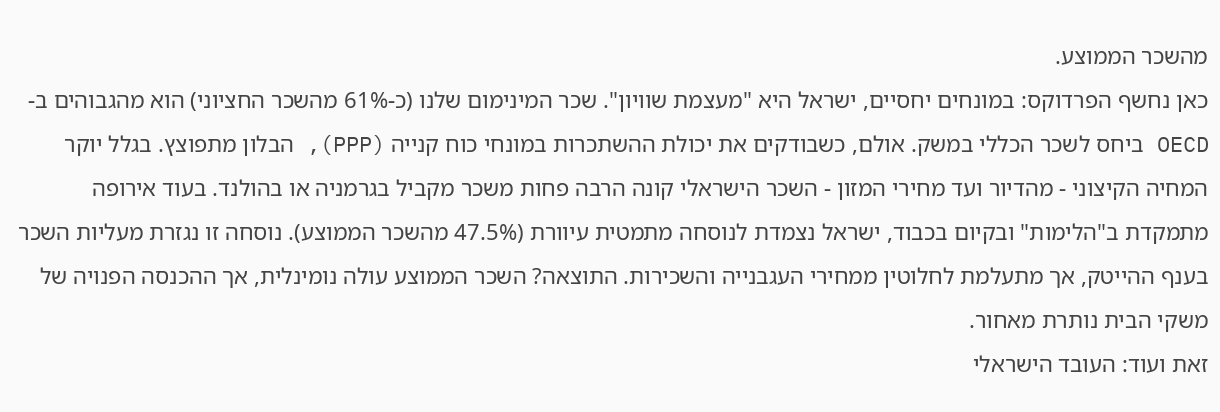מהשכר הממוצע.
כאן נחשף הפרדוקס: במונחים יחסיים, ישראל היא "מעצמת שוויון". שכר המינימום שלנו (כ-61% מהשכר החציוני) הוא מהגבוהים ב-OECD ביחס לשכר הכללי במשק. אולם, כשבודקים את יכולת ההשתכרות במונחי כוח קנייה (PPP), הבלון מתפוצץ. בגלל יוקר המחיה הקיצוני - מהדיור ועד מחירי המזון - השכר הישראלי קונה הרבה פחות משכר מקביל בגרמניה או בהולנד. בעוד אירופה מתמקדת ב"הלימות" ובקיום בכבוד, ישראל נצמדת לנוסחה מתמטית עיוורת (47.5% מהשכר הממוצע). נוסחה זו נגזרת מעליות השכר בענף ההייטק, אך מתעלמת לחלוטין ממחירי העגבנייה והשכירות. התוצאה? השכר הממוצע עולה נומינלית, אך ההכנסה הפנויה של משקי הבית נותרת מאחור.
זאת ועוד: העובד הישראלי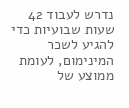נדרש לעבוד 42 שעות שבועיות כדי להגיע לשכר המינימום, לעומת ממוצע של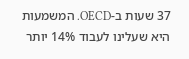37 שעות ב-OECD. המשמעות היא שעלינו לעבוד 14% יותר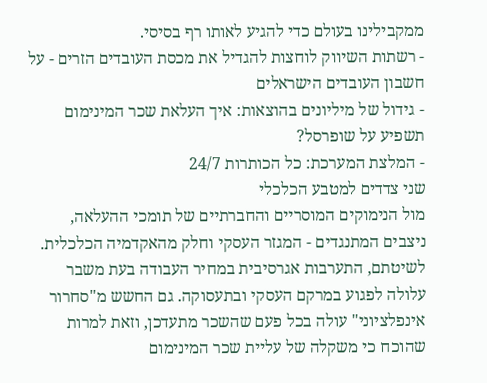ממקבילינו בעולם כדי להגיע לאותו רף בסיסי.
- רשתות השיווק לוחצות להגדיל את מכסת העובדים הזרים - על חשבון העובדים הישראלים
- גידול של מיליונים בהוצאות: איך העלאת שכר המינימום תשפיע על שופרסל?
- המלצת המערכת: כל הכותרות 24/7
שני צדדים למטבע הכלכלי
מול הנימוקים המוסריים והחברתיים של תומכי ההעלאה, ניצבים המתנגדים - המגזר העסקי וחלק מהאקדמיה הכלכלית. לשיטתם, התערבות אגרסיבית במחיר העבודה בעת משבר עלולה לפגוע במרקם העסקי ובתעסוקה. גם החשש מ"סחרור אינפלציוני" עולה בכל פעם שהשכר מתעדכן, וזאת למרות שהוכח כי משקלה של עליית שכר המינימום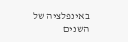באינפלציה של השנים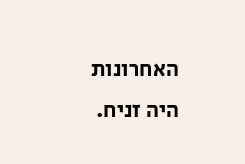האחרונות היה זניח.